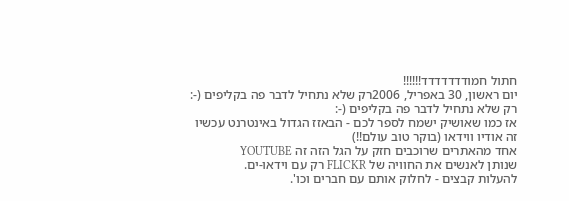חתול חמודדדדדדד!!!!!!
יום ראשון, 30 באפריל, 2006רק שלא נתחיל לדבר פה בקליפים (-:
רק שלא נתחיל לדבר פה בקליפים (-:
אז כמו שאושיק ישמח לספר לכם - הבאזז הגדול באינטרנט עכשיו
זה אודיו ווידאו (בוקר טוב עולם!!)
אחד מהאתרים שרוכבים חזק על הגל הזה זה YOUTUBE
שנותן לאנשים את החוויה של FLICKR רק עם וידאו-ים.
להעלות קבצים - לחלוק אותם עם חברים וכו'.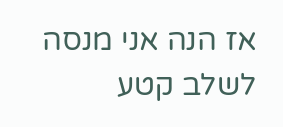אז הנה אני מנסה לשלב קטע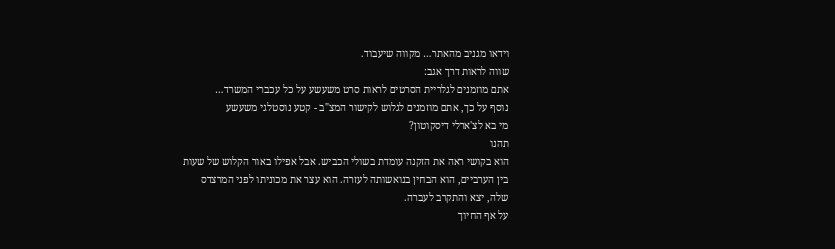וידאו מגניב מהאתר… מקווה שיעבוד.
שווה לראות דרך אגב:
אתם מוזמנים לגלריית הסרטים לראות סרט משעשע על כל עכברי המשרד…
נוסף על כך, אתם מוזמנים לגלוש לקישור המצ"ב - קטע נוסטלגי משעשע
מי בא לצ'ארלי דיסקוטון?
תהנו
הוא בקושי ראה את הזקנה עומדת בשולי הכביש. אבל אפילו באור הקלוש של שעות
בין הערביים, הוא הבחין בנואשותה לעזרה. הוא עצר את מכוניתו לפני המרצדס
שלה, יצא והתקרב לעברה.
על אף החיוך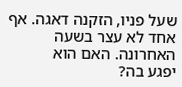שעל פניו, הזקנה דאגה. אף אחד לא עצר בשעה האחרונה. האם הוא
יפגע בה?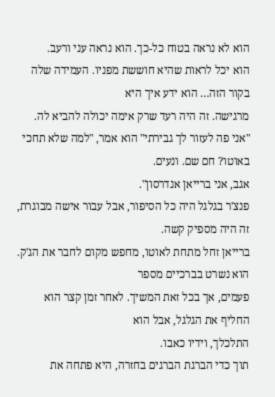הוא לא נראה בטוח כל-כך. הוא נראה עני ורעב.
הוא יכל לראות שהיא חוששת מפניו. העמידה שלה בקור הזה… הוא ידע איך היא
מרגישה. זה היה רעד שרק אימה יכולה להביא לה.
"אני פה לעזור לך גבירתי" הוא אמר, "למה שלא תחכי באוטו? חם שם. ונעים.
אגב, אני ברייאן אנדרסון".
פנצ'ר בגלגל היה כל הסיפור, אבל עבור אישה מבוגרת, זה היה מספיק קשה.
ברייאן זחל מתחת לאוטו, מחפש מקום לחבר את הג'ק. הוא נשרט בברכיים מספר
פעמים, אך בכל זאת המשיך. לאחר זמן קצר הוא החליף את הגלגל, אבל הוא
התלכלך, וידיו כאבו.
תוך כדי הברגת הברגים בחזרה, היא פתחה את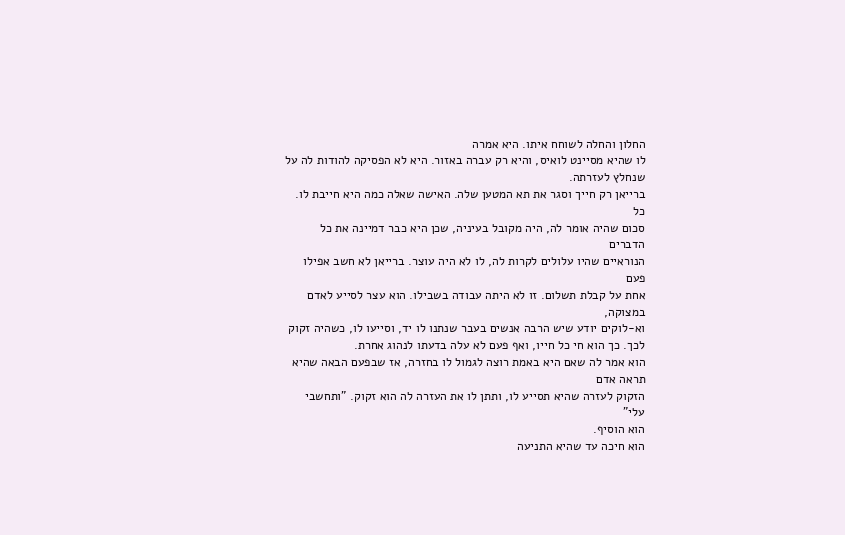החלון והחלה לשוחח איתו. היא אמרה
לו שהיא מסיינט לואיס, והיא רק עברה באזור. היא לא הפסיקה להודות לה על
שנחלץ לעזרתה.
ברייאן רק חייך וסגר את תא המטען שלה. האישה שאלה כמה היא חייבת לו. כל
סכום שהיה אומר לה, היה מקובל בעיניה, שכן היא כבר דמיינה את כל הדברים
הנוראיים שהיו עלולים לקרות לה, לו לא היה עוצר. ברייאן לא חשב אפילו פעם
אחת על קבלת תשלום. זו לא היתה עבודה בשבילו. הוא עצר לסייע לאדם במצוקה,
וא-לוקים יודע שיש הרבה אנשים בעבר שנתנו לו יד, וסייעו לו, כשהיה זקוק
לכך. כך הוא חי כל חייו, ואף פעם לא עלה בדעתו לנהוג אחרת.
הוא אמר לה שאם היא באמת רוצה לגמול לו בחזרה, אז שבפעם הבאה שהיא תראה אדם
הזקוק לעזרה שהיא תסייע לו, ותתן לו את העזרה לה הוא זקוק. "ותחשבי עלי"
הוא הוסיף.
הוא חיכה עד שהיא התניעה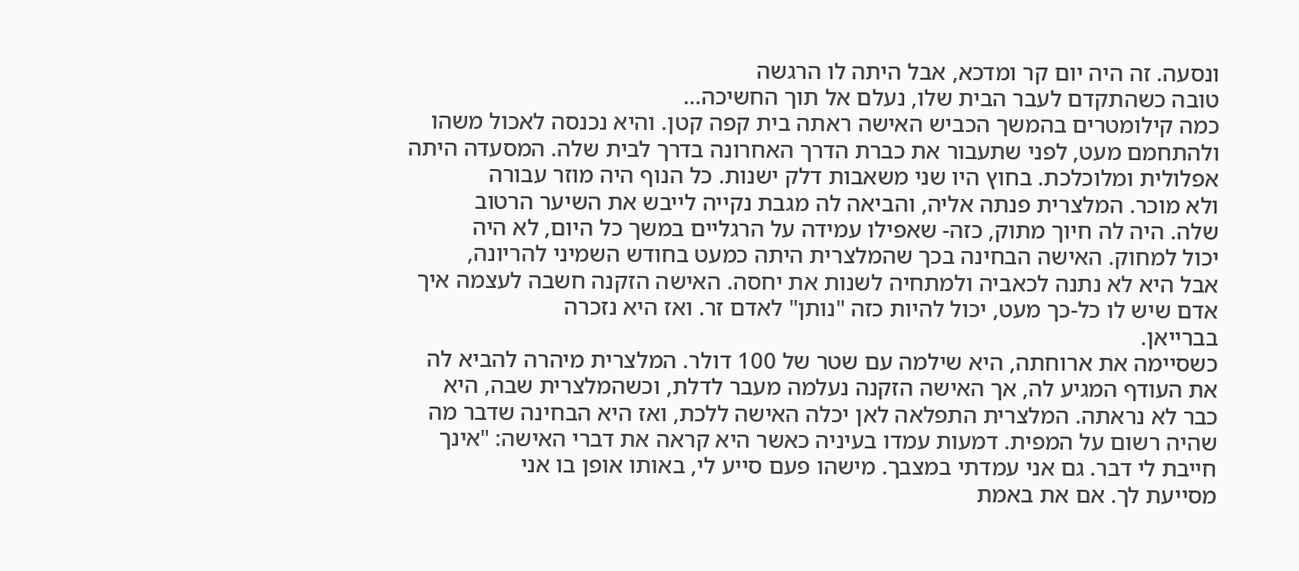ונסעה. זה היה יום קר ומדכא, אבל היתה לו הרגשה
טובה כשהתקדם לעבר הבית שלו, נעלם אל תוך החשיכה…
כמה קילומטרים בהמשך הכביש האישה ראתה בית קפה קטן. והיא נכנסה לאכול משהו
ולהתחמם מעט, לפני שתעבור את כברת הדרך האחרונה בדרך לבית שלה. המסעדה היתה
אפלולית ומלוכלכת. בחוץ היו שני משאבות דלק ישנות. כל הנוף היה מוזר עבורה
ולא מוכר. המלצרית פנתה אליה, והביאה לה מגבת נקייה לייבש את השיער הרטוב
שלה. היה לה חיוך מתוק, כזה- שאפילו עמידה על הרגליים במשך כל היום, לא היה
יכול למחוק. האישה הבחינה בכך שהמלצרית היתה כמעט בחודש השמיני להריונה,
אבל היא לא נתנה לכאביה ולמתחיה לשנות את יחסה. האישה הזקנה חשבה לעצמה איך
אדם שיש לו כל-כך מעט, יכול להיות כזה "נותן" לאדם זר. ואז היא נזכרה
בברייאן.
כשסיימה את ארוחתה, היא שילמה עם שטר של 100 דולר. המלצרית מיהרה להביא לה
את העודף המגיע לה, אך האישה הזקנה נעלמה מעבר לדלת, וכשהמלצרית שבה, היא
כבר לא נראתה. המלצרית התפלאה לאן יכלה האישה ללכת, ואז היא הבחינה שדבר מה
שהיה רשום על המפית. דמעות עמדו בעיניה כאשר היא קראה את דברי האישה: "אינך
חייבת לי דבר. גם אני עמדתי במצבך. מישהו פעם סייע לי, באותו אופן בו אני
מסייעת לך. אם את באמת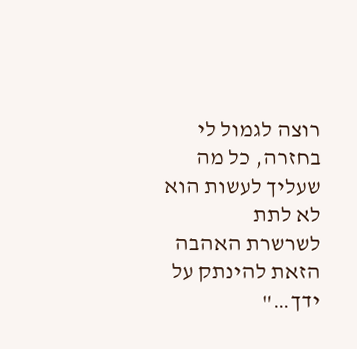רוצה לגמול לי בחזרה, כל מה שעליך לעשות הוא לא לתת
לשרשרת האהבה הזאת להינתק על ידך…"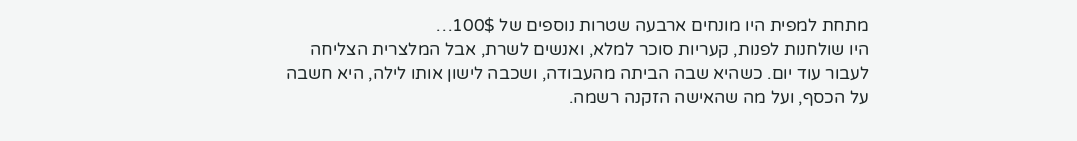מתחת למפית היו מונחים ארבעה שטרות נוספים של 100$…
היו שולחנות לפנות, קעריות סוכר למלא, ואנשים לשרת, אבל המלצרית הצליחה
לעבור עוד יום. כשהיא שבה הביתה מהעבודה, ושכבה לישון אותו לילה, היא חשבה
על הכסף, ועל מה שהאישה הזקנה רשמה.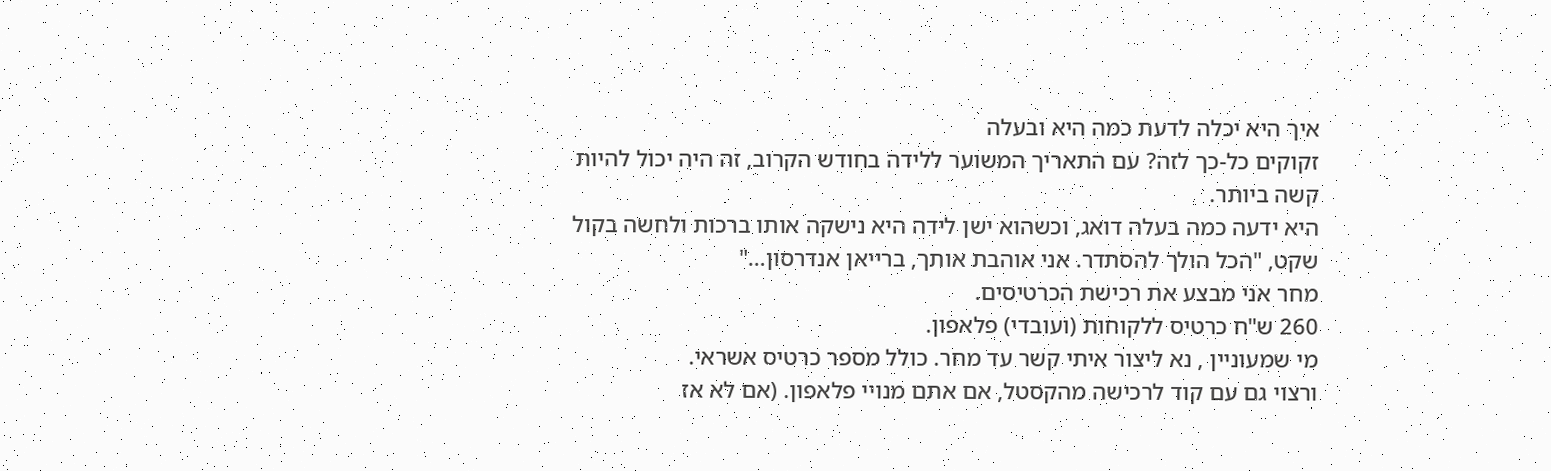איך היא יכלה לדעת כמה היא ובעלה
זקוקים כל-כך לזה? עם התאריך המשוער ללידה בחודש הקרוב, זה היה יכול להיות
קשה ביותר.
היא ידעה כמה בעלה דואג, וכשהוא ישן לידה היא נישקה אותו ברכות ולחשה בקול
שקט, "הכל הולך להסתדר. אני אוהבת אותך, ברייאן אנדרסון…"
מחר אני מבצע את רכישת הכרטיסים.
260 ש"ח כרטיס ללקוחות (ועובדי) פלאפון.
מי שמעוניין , נא ליצור איתי קשר עד מחר. כולל מספר כרטיס אשראי.
ורצוי גם עם קוד לרכישה מהקסטל, אם אתם מנויי פלאפון. (אם לא אז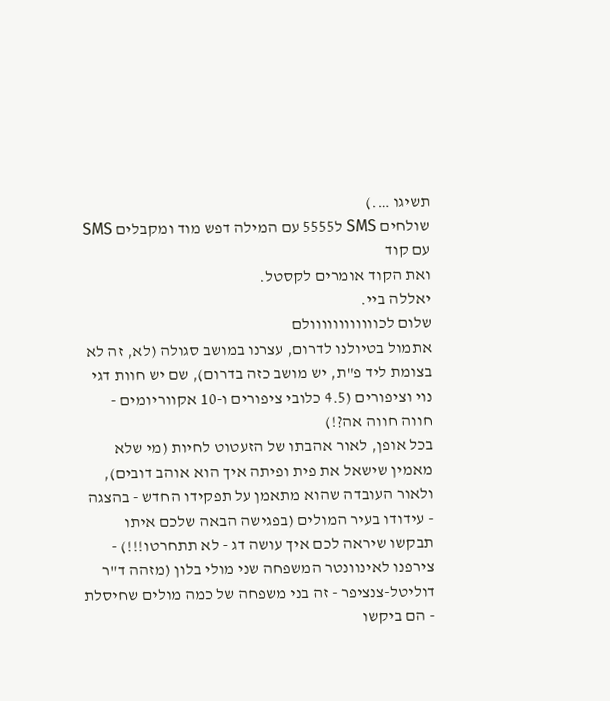תשיגו ….)
שולחים SMS ל5555 עם המילה דפש מוד ומקבלים SMS עם קוד
ואת הקוד אומרים לקסטל.
יאללה ביי.
שלום לכוווווווווווולם
אתמול בטיולנו לדרום, עצרנו במושב סגולה (לא, זה לא בצומת ליד פ"ת, יש מושב כזה בדרום), שם יש חוות דגי נוי וציפורים (4.5 כלובי ציפורים ו-10 אקווריומים - חווה חווה אה?!)
בכל אופן, לאור אהבתו של הזעטוט לחיות (מי שלא מאמין שישאל את פית ופיתה איך הוא אוהב דובים), ולאור העובדה שהוא מתאמן על תפקידו החדש - בהצגה - עידודו בעיר המולים (בפגישה הבאה שלכם איתו תבקשו שיראה לכם איך עושה דג - לא תתחרטו!!!) - צירפנו לאינוונטר המשפחה שני מולי בלון (מזהה ד"ר דוליטל-צנציפר - זה בני משפחה של כמה מולים שחיסלת - הם ביקשו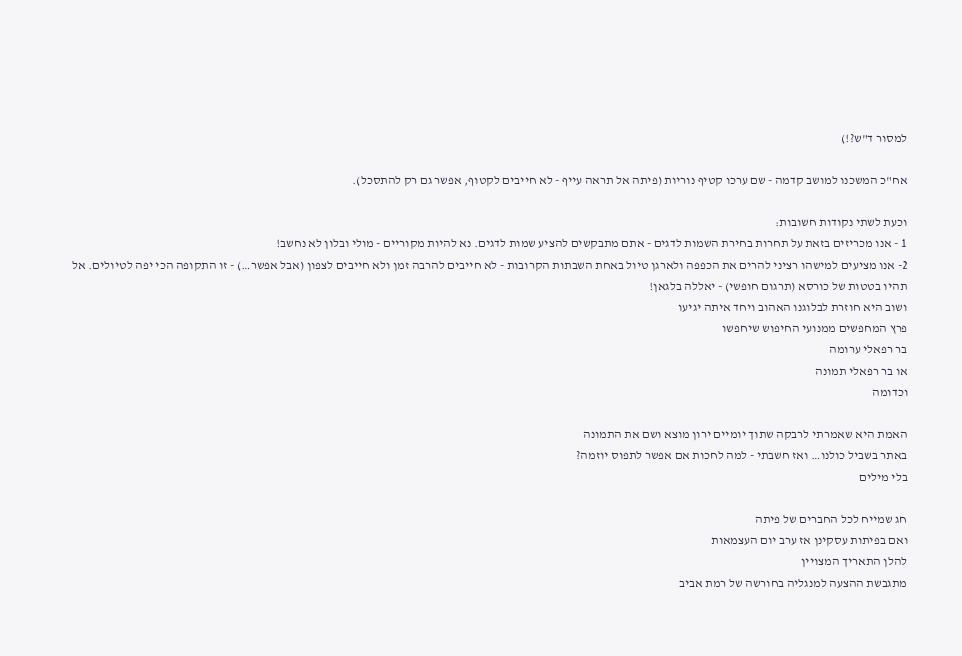למסור ד"ש?!)

אח"כ המשכנו למושב קדמה - שם ערכו קטיף נוריות (פיתה אל תראה עייף - לא חייבים לקטוף, אפשר גם רק להתסכל).

וכעת לשתי נקודות חשובות:
1 - אנו מכריזים בזאת על תחרות בחירת השמות לדגים - אתם מתבקשים להציע שמות לדגים. נא להיות מקוריים - מולי ובלון לא נחשב!
2- אנו מציעים למישהו רציני להרים את הכפפה ולארגן טיול באחת השבתות הקרובות - לא חייבים להרבה זמן ולא חייבים לצפון (אבל אפשר…) - זו התקופה הכי יפה לטיולים. אל תהיו בטטות של כורסא (תרגום חופשי) - יאללה בלגאן!
ושוב היא חוזרת לבלוגנו האהוב ויחד איתה יגיעו
פרץ המחפשים ממנועי החיפוש שיחפשו
בר רפאלי ערומה
או בר רפאלי תמונה
וכדומה

האמת היא שאמרתי לרבקה שתוך יומיים ירון מוצא ושם את התמונה
באתר בשביל כולנו… ואז חשבתי - למה לחכות אם אפשר לתפוס יוזמה?
בלי מילים

חג שמייח לכל החברים של פיתה
ואם בפיתות עסקינן אז ערב יום העצמאות
להלן התאריך המצויין
מתגבשת ההצעה למנגליה בחורשה של רמת אביב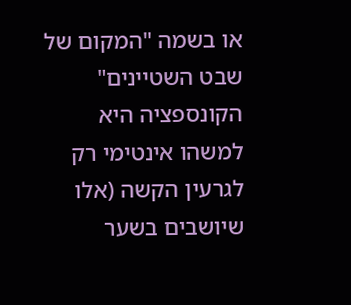או בשמה "המקום של שבט השטיינים"
הקונספציה היא למשהו אינטימי רק לגרעין הקשה (אלו שיושבים בשער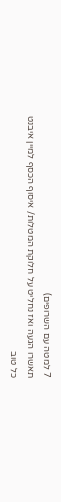7 למטה עם השרופים)
תאשרו הגעה ואז נחליט על חלוקת המטלות/ איסוף הכסף למיין איבנט
כל טוב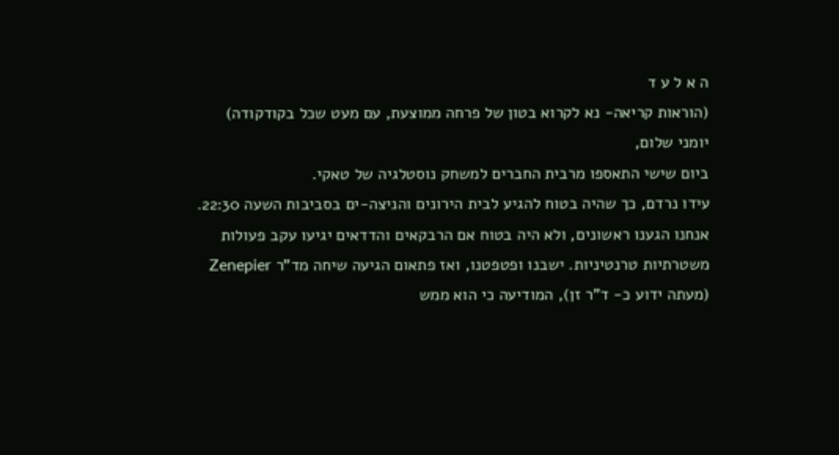ה א ל ע ד
(הוראות קריאה- נא לקרוא בטון של פרחה ממוצעת, עם מעט שכל בקודקודה)
יומני שלום,
ביום שישי התאספו מרבית החברים למשחק נוסטלגיה של טאקי.
עידו נרדם, כך שהיה בטוח להגיע לבית הירונים והניצה-ים בסביבות השעה 22:30.
אנחנו הגענו ראשונים, ולא היה בטוח אם הרבקאים והדדאים יגיעו עקב פעולות משטרתיות טרנטיניות. ישבנו ופטפטנו, ואז פתאום הגיעה שיחה מד"ר Zenepier (מעתה ידוע כ- ד"ר זן), המודיעה כי הוא ממש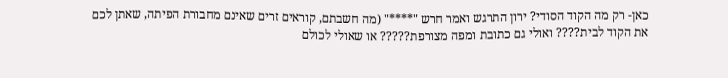כאן- רק מה הקוד הסודי? ירון התרגש ואמר חרש "****" (מה חשבתם, קוראים זרים שאינם מחבורת הפיתה, שאתן לכם את הקוד לבית???? ואולי גם כתובת ומפה מצורפת????? או שאולי לכולם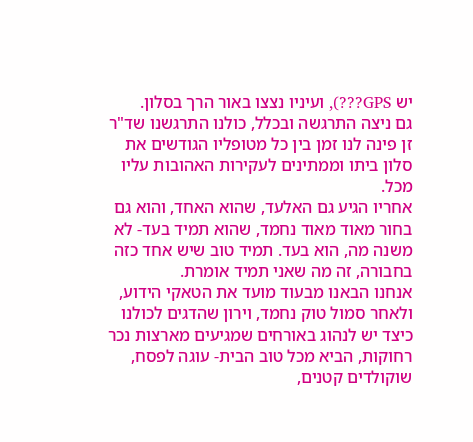יש GPS???), ועיניו נצצו באור הרך בסלון.
גם ניצה התרגשה ובכלל, כולנו התרגשנו שד"ר זן פינה לנו זמן בין כל מטופליו הגודשים את סלון ביתו וממתינים לעקירות האהובות עליו מכל.
אחריו הגיע גם האלעד, שהוא האחד, והוא גם בחור מאוד מאוד נחמד, שהוא תמיד בעד- לא משנה מה, הוא בעד. תמיד טוב שיש אחד כזה בחבורה, זה מה שאני תמיד אומרת.
אנחנו הבאנו מבעוד מועד את הטאקי הידוע, ולאחר סמול טוק נחמד, וירון שהדגים לכולנו כיצד יש לנהוג באורחים שמגיעים מארצות נכר רחוקות, הביא מכל טוב הבית- עוגה לפסח, שוקולדים קטנים,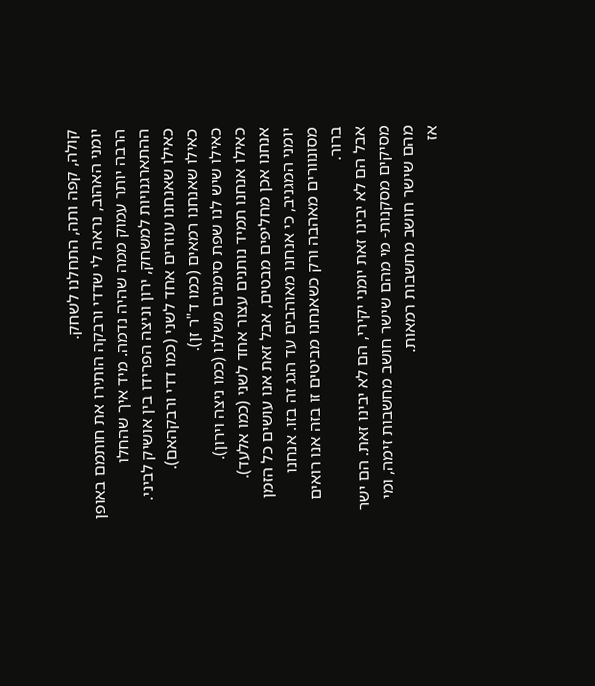קולה, קפה ותה, התחלנו לשחק.
יומני האהוב, נראה לי שדדי ורבקה הותירו את חותמם באופן הרבה יותר עמוק ממה שהיה נדמה. מיד איך שהחלו ההתארגנויות למשחק, ירון וניצה הפרידו בין אושיק לביני.
כאילו שאנחנו עוזרים אחד לשני (כמו דדי ורבקהאם).
כאילו שאנחנו רמאים (כמו ד"ר זן).
כאילו שיש לנו שפת סימנים משלנו (כמו ניצה וירון).
כאילו אנחנו תמיד נותנים עצור אחד לשני (כמו אלעד).
אנחנו אכן מחליפים מבטים, אבל זאת אנו עושים כל הזמן יומני המגניב, כי אנחנו מאוהבים עד הגג זה בזו. אנחנו מסונוורים מאהבה ורק כשאנחנו מביטים זו בזה אנו רואים ברור.
אבל הם לא יבינו זאת יומני יקירי, הם לא יבינו זאת. הם ישר מסיקים מסקנות- מי מהם שישר חושב מחשבות זימה, ומי מהם שישר חושב מחשבות רמאות.
אז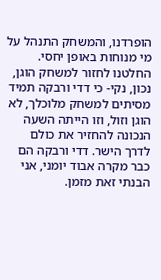הופרדנו, והמשחק התנהל על מי מנוחות באופן יחסי.
החלטנו לחזור למשחק הוגן, נכון, נקי- כי דדי ורבקה תמיד מסיתים למשחק מלוכלך, לא הוגן וזול, וזו הייתה השעה הנכונה להחזיר את כולם לדרך הישר. דדי ורבקה הם כבר מקרה אבוד יומני, אני הבנתי זאת מזמן.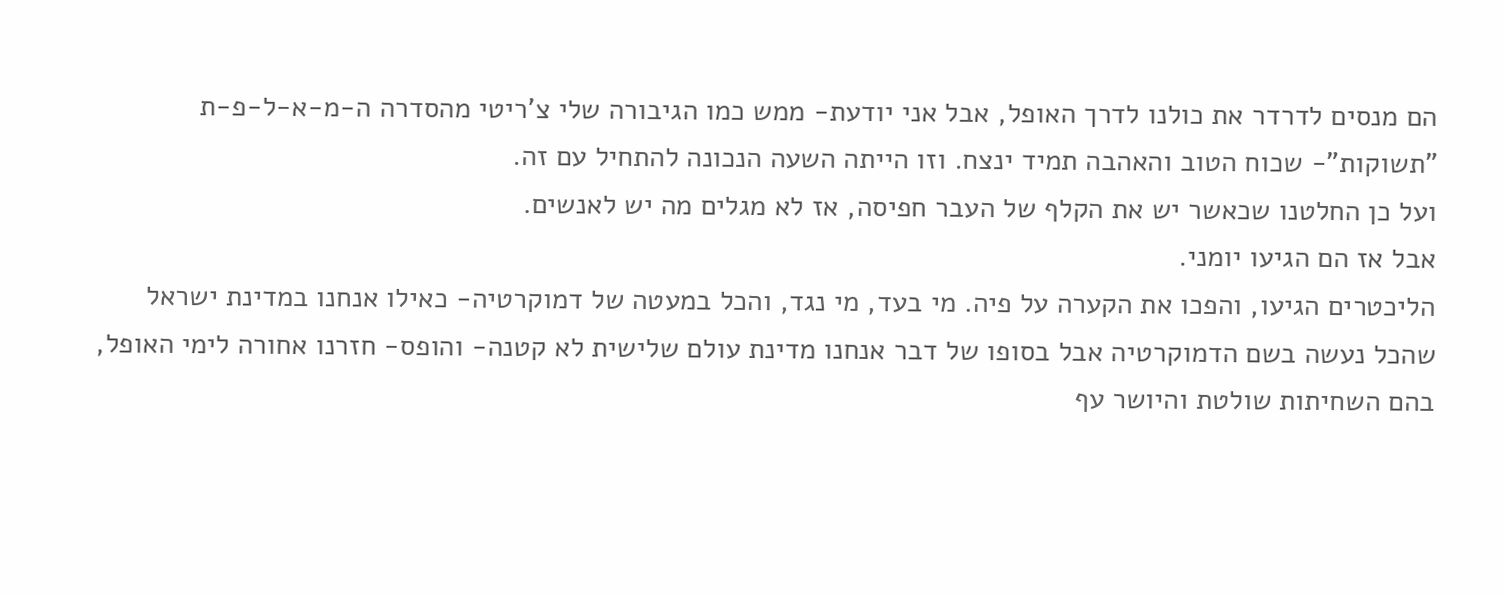הם מנסים לדרדר את כולנו לדרך האופל, אבל אני יודעת- ממש כמו הגיבורה שלי צ'ריטי מהסדרה ה-מ-א-ל-פ-ת "תשוקות"- שכוח הטוב והאהבה תמיד ינצח. וזו הייתה השעה הנכונה להתחיל עם זה.
ועל כן החלטנו שכאשר יש את הקלף של העבר חפיסה, אז לא מגלים מה יש לאנשים.
אבל אז הם הגיעו יומני.
הליכטרים הגיעו, והפכו את הקערה על פיה. מי בעד, מי נגד, והכל במעטה של דמוקרטיה- כאילו אנחנו במדינת ישראל שהכל נעשה בשם הדמוקרטיה אבל בסופו של דבר אנחנו מדינת עולם שלישית לא קטנה- והופס- חזרנו אחורה לימי האופל, בהם השחיתות שולטת והיושר עף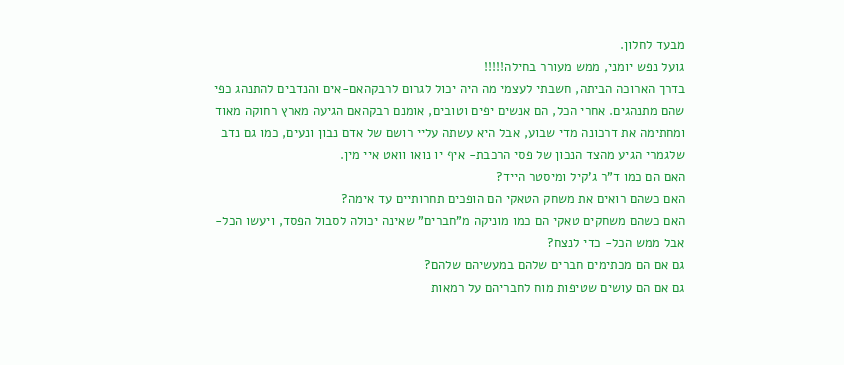מבעד לחלון.
גועל נפש יומני, ממש מעורר בחילה!!!!!
בדרך הארוכה הביתה, חשבתי לעצמי מה היה יכול לגרום לרבקהאם-אים והנדבים להתנהג כפי שהם מתנהגים. אחרי הכל, הם אנשים יפים וטובים, אומנם רבקהאם הגיעה מארץ רחוקה מאוד ומחתימה את דרכונה מדי שבוע, אבל היא עשתה עליי רושם של אדם נבון ונעים, כמו גם נדב שלגמרי הגיע מהצד הנכון של פסי הרכבת- איף יו נואו וואט איי מין.
האם הם כמו ד"ר ג'קיל ומיסטר הייד?
האם כשהם רואים את משחק הטאקי הם הופכים תחרותיים עד אימה?
האם כשהם משחקים טאקי הם כמו מוניקה מ"חברים" שאינה יכולה לסבול הפסד, ויעשו הכל- אבל ממש הכל- כדי לנצח?
גם אם הם מכתימים חברים שלהם במעשיהם שלהם?
גם אם הם עושים שטיפות מוח לחבריהם על רמאות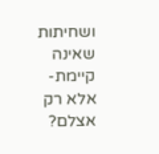ושחיתות שאינה קיימת- אלא רק אצלם?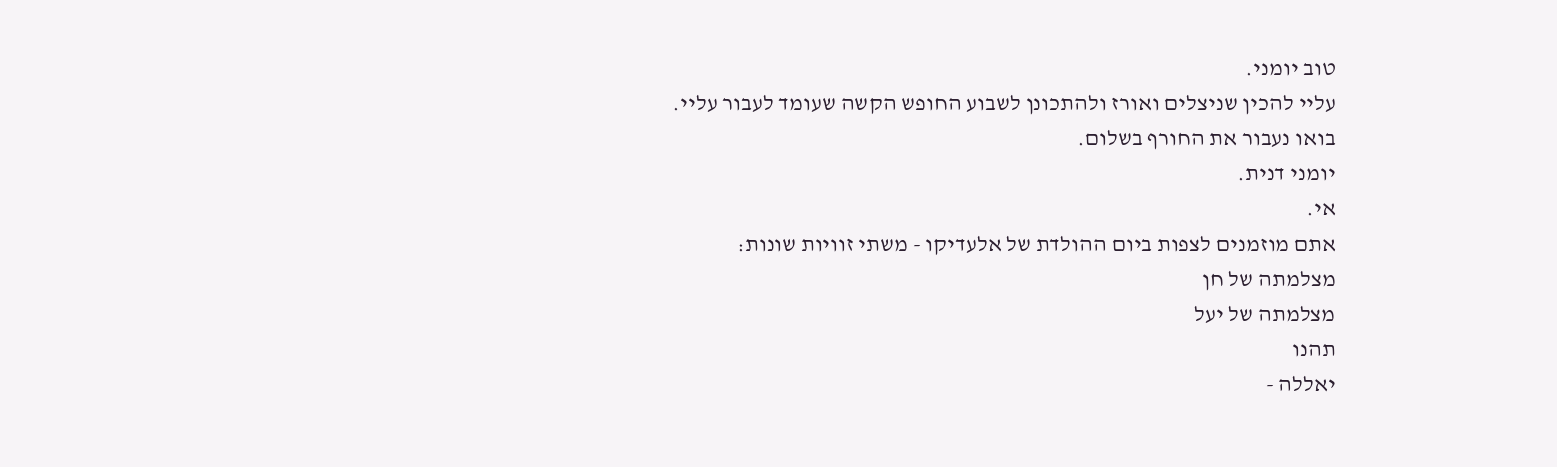טוב יומני.
עליי להכין שניצלים ואורז ולהתכונן לשבוע החופש הקשה שעומד לעבור עליי.
בואו נעבור את החורף בשלום.
יומני דנית.
אי.
אתם מוזמנים לצפות ביום ההולדת של אלעדיקו - משתי זוויות שונות:
מצלמתה של חן
מצלמתה של יעל
תהנו
יאללה -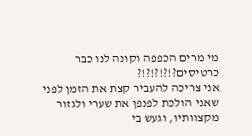מי מרים הכפפה וקונה לנו כבר כרטיסים?!?!?!?!?
אני צריכה להעביר קצת את הזמן לפני שאני הולכת לפנפן את שערי ולגזור מקצוותיו, וגעש בי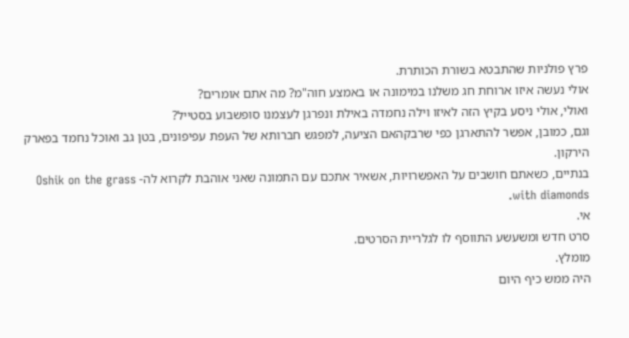פרץ פולניות שהתבטא בשורת הכותרת.
אולי נעשה איזו ארוחת חג משלנו במימונה או באמצע חוה"מ? מה אתם אומרים?
ואולי, אולי ניסע בקיץ הזה לאיזו וילה נחמדה באילת ונפרגן לעצמנו סופשבוע בסטייל?
וגם, כמובן, אפשר להתארגן כפי שרבקהאם הציעה, למפגש חברותא של העפת עפיפונים, בטן גב ואוכל נחמד בפארק הירקון.
בנתיים, כשאתם חושבים על האפשרויות, אשאיר אתכם עם התמונה שאני אוהבת לקרוא לה- Oshik on the grass with diamonds.
אי.
סרט חדש ומשעשע התווסף לו לגלריית הסרטים.
מומלץ.
היה ממש כיף היום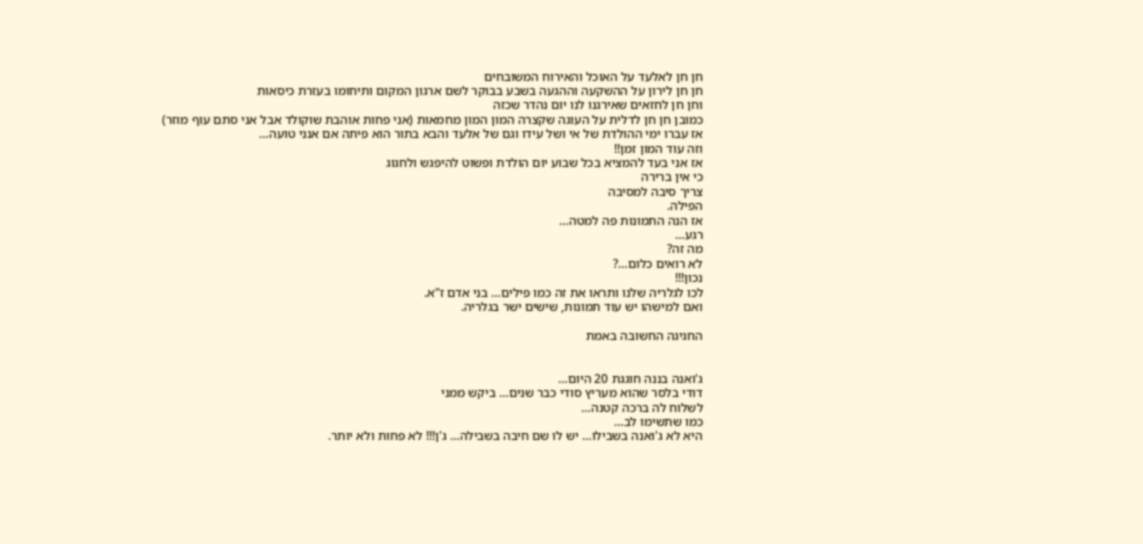חן חן לאלעד על האוכל והאירוח המשובחים
חן חן לירון על ההשקעה וההגעה בשבע בבוקר לשם ארגון המקום ותיחומו בעזרת כיסאות
וחן חן לחזאים שאירגנו לנו יום נהדר שכזה
כמובן חן חן לדלית על העוגה שקצרה המון המון מחמאות (אני פחות אוהבת שוקולד אבל אני סתם עוף מוזר)
אז עברו ימי ההולדת של אי ושל עידו וגם של אלעד והבא בתור הוא פיתה אם אנני טועה…
וזה עוד המון זמן!!
אז אני בעד להמציא בכל שבוע יום הולדת ופשוט להיפגש ולחגוג
כי אין ברירה
צריך סיבה למסיבה
הפילה.
אז הנה התמונות פה למטה…
רגע…
מה זה?
לא רואים כלום…?
נכון!!!
לכו לגלריה שלנו ותראו את זה כמו פילים… בני אדם ז"א.
ואם למישהו יש עוד תמונות, שישים ישר בגלריה.

החגיגה החשובה באמת


ג'ואנה בננה חוגגת 20 היום…
דודי בלסר שהוא מעריץ סודי כבר שנים… ביקש ממני
לשלוח לה ברכה קטנה…
כמו שתשימו לב…
היא לא ג'ואנה בשבילו… יש לו שם חיבה בשבילה… ג'ן!!! לא פחות ולא יותר.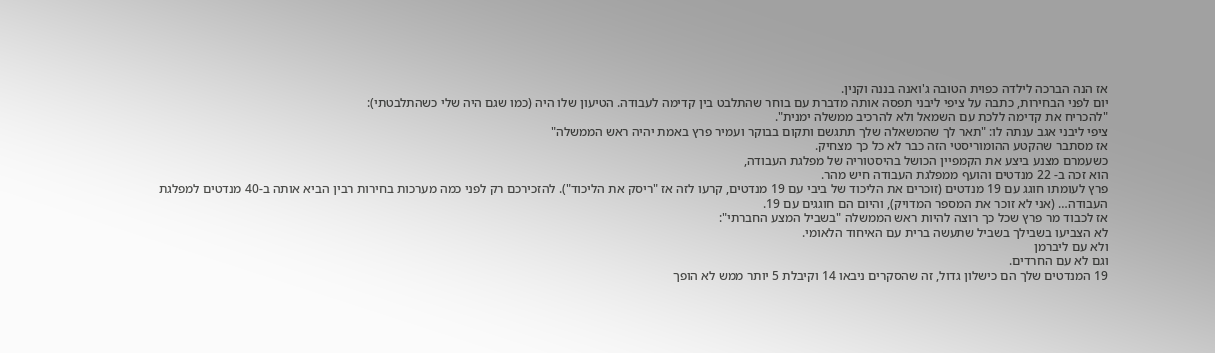אז הנה הברכה לילדה כפוית הטובה ג'ואנה בננה וקנין.
יום לפני הבחירות, כתבה על ציפי ליבני תפסה אותה מדברת עם בוחר שהתלבט בין קדימה לעבודה. הטיעון שלו היה (כמו שגם היה שלי כשהתלבטתי):
"להכריח את קדימה ללכת עם השמאל ולא להרכיב ממשלה ימנית".
ציפי ליבני אגב ענתה לו: "תאר לך שהמשאלה שלך תתגשם ותקום בבוקר ועמיר פרץ באמת יהיה ראש הממשלה"
אז מסתבר שהקטע ההומוריסטי הזה כבר לא כל כך מצחיק.
כשעמרם מצנע ביצע את הקמפיין הכושל בהיסטוריה של מפלגת העבודה,
הוא זכה ב- 22 מנדטים והועף ממפלגת העבודה חיש מהר.
פרץ לעומתו חוגג עם 19 מנדטים (זוכרים את הליכוד של ביבי עם 19 מנדטים, קרעו לזה אז "ריסק את הליכוד"). להזכירכם רק לפני כמה מערכות בחירות רבין הביא אותה ב-40 מנדטים למפלגת העבודה… (אני לא זוכר את המספר המדויק), והיום הם חוגגים עם 19.
אז לכבוד מר פרץ שכל כך רוצה להיות ראש הממשלה "בשביל המצע החברתי":
לא הצביעו בשבילך בשביל שתעשה ברית עם האיחוד הלאומי.
ולא עם ליברמן
וגם לא עם החרדים.
19 המנדטים שלך הם כישלון גדול, זה שהסקרים ניבאו 14 וקיבלת 5 יותר ממש לא הופך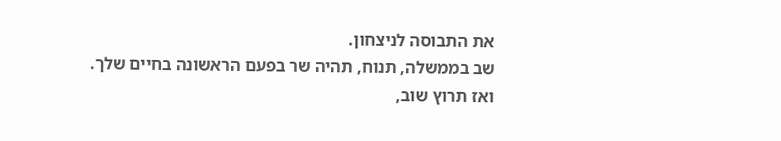את התבוסה לניצחון.
שב בממשלה, תנוח, תהיה שר בפעם הראשונה בחיים שלך.
ואז תרוץ שוב,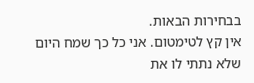בבחירות הבאות.
אין קץ לטימטום. אני כל כך שמח היום שלא נתתי לו את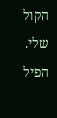הקול שלי.
הפיל